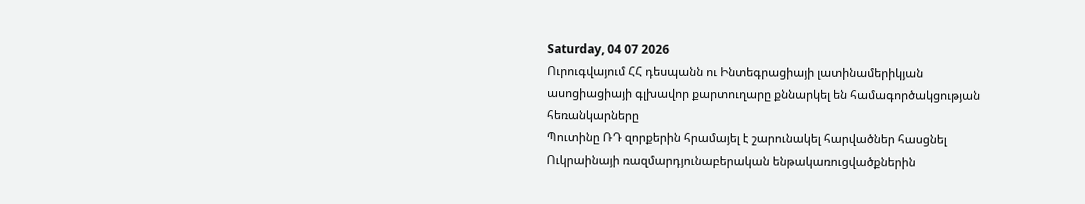Saturday, 04 07 2026
Ուրուգվայում ՀՀ դեսպանն ու Ինտեգրացիայի լատինամերիկյան ասոցիացիայի գլխավոր քարտուղարը քննարկել են համագործակցության հեռանկարները
Պուտինը ՌԴ զորքերին հրամայել է շարունակել հարվածներ հասցնել Ուկրաինայի ռազմարդյունաբերական ենթակառուցվածքներին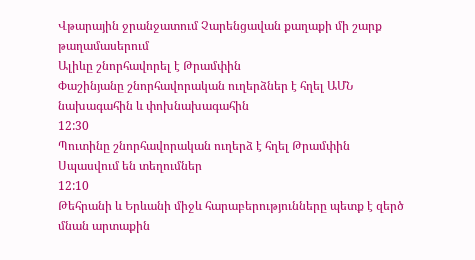Վթարային ջրանջատում Չարենցավան քաղաքի մի շարք թաղամասերում
Ալիևը շնորհավորել է Թրամփին
Փաշինյանը շնորհավորական ուղերձներ է հղել ԱՄՆ նախագահին և փոխնախագահին
12:30
Պուտինը շնորհավորական ուղերձ է հղել Թրամփին
Սպասվում են տեղումներ
12:10
Թեհրանի և Երևանի միջև հարաբերությունները պետք է զերծ մնան արտաքին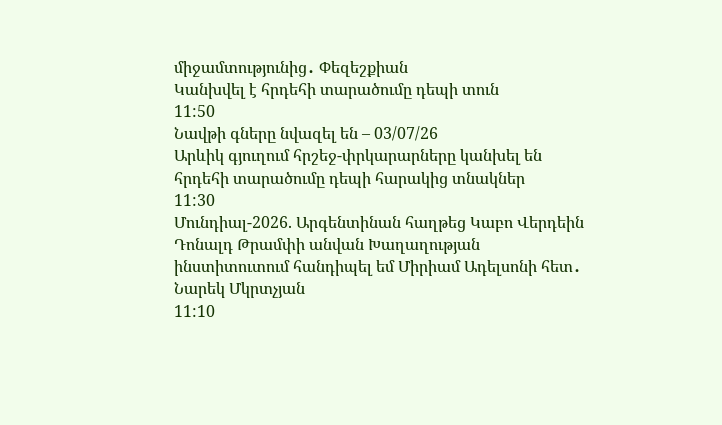միջամտությունից․ Փեզեշքիան
Կանխվել է հրդեհի տարածումը դեպի տուն
11:50
Նավթի գները նվազել են – 03/07/26
Արևիկ գյուղում հրշեջ-փրկարարները կանխել են հրդեհի տարածումը դեպի հարակից տնակներ
11:30
Մունդիալ-2026. Արգենտինան հաղթեց Կաբո Վերդեին
Դոնալդ Թրամփի անվան Խաղաղության ինստիտուտում հանդիպել եմ Միրիամ Ադելսոնի հետ․ Նարեկ Մկրտչյան
11:10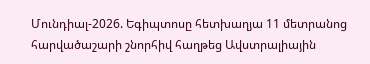Մունդիալ-2026. Եգիպտոսը հետխաղյա 11 մետրանոց հարվածաշարի շնորհիվ հաղթեց Ավստրալիային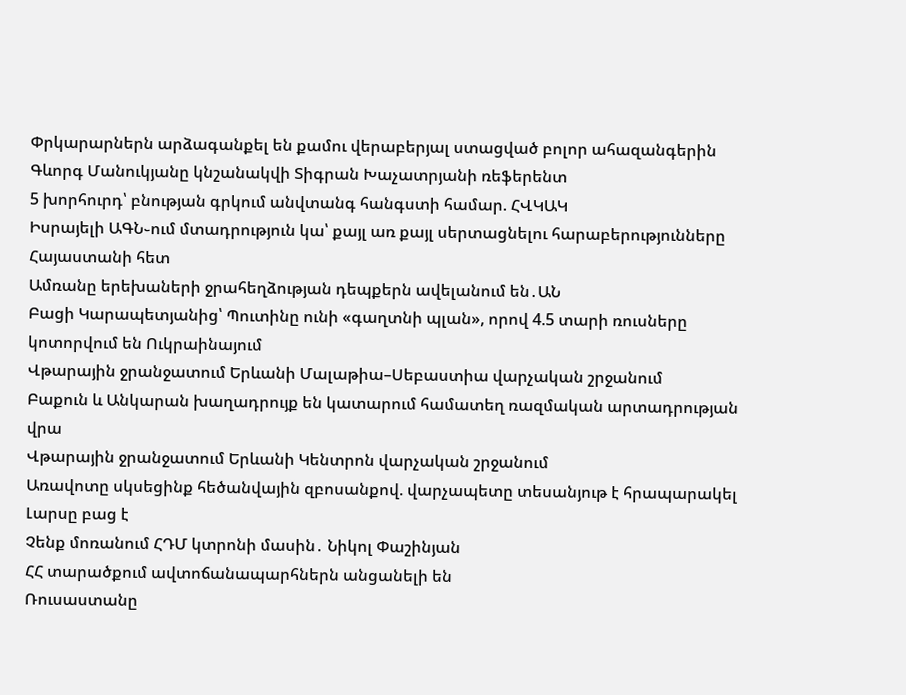Փրկարարներն արձագանքել են քամու վերաբերյալ ստացված բոլոր ահազանգերին
Գևորգ Մանուկյանը կնշանակվի Տիգրան Խաչատրյանի ռեֆերենտ
5 խորհուրդ՝ բնության գրկում անվտանգ հանգստի համար. ՀՎԿԱԿ
Իսրայելի ԱԳՆ֊ում մտադրություն կա՝ քայլ առ քայլ սերտացնելու հարաբերությունները Հայաստանի հետ
Ամռանը երեխաների ջրահեղձության դեպքերն ավելանում են․ԱՆ
Բացի Կարապետյանից՝ Պուտինը ունի «գաղտնի պլան», որով 4.5 տարի ռուսները կոտորվում են Ուկրաինայում
Վթարային ջրանջատում Երևանի Մալաթիա–Սեբաստիա վարչական շրջանում
Բաքուն և Անկարան խաղադրույք են կատարում համատեղ ռազմական արտադրության վրա
Վթարային ջրանջատում Երևանի Կենտրոն վարչական շրջանում
Առավոտը սկսեցինք հեծանվային զբոսանքով. վարչապետը տեսանյութ է հրապարակել
Լարսը բաց է
Չենք մոռանում ՀԴՄ կտրոնի մասին․ Նիկոլ Փաշինյան
ՀՀ տարածքում ավտոճանապարհներն անցանելի են
Ռուսաստանը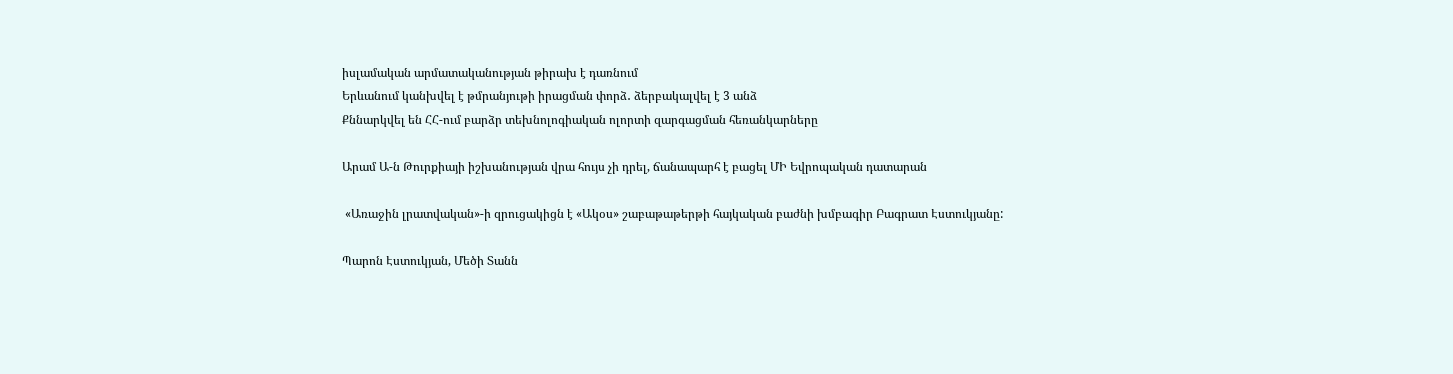իսլամական արմատականության թիրախ է դառնում
Երևանում կանխվել է թմրանյութի իրացման փորձ․ ձերբակալվել է 3 անձ
Քննարկվել են ՀՀ-ում բարձր տեխնոլոգիական ոլորտի զարգացման հեռանկարները

Արամ Ա-ն Թուրքիայի իշխանության վրա հույս չի դրել, ճանապարհ է բացել ՄԻ Եվրոպական դատարան

 «Առաջին լրատվական»-ի զրուցակիցն է «Ակօս» շաբաթաթերթի հայկական բաժնի խմբագիր Բագրատ Էստուկյանը:

Պարոն Էստուկյան, Մեծի Տանն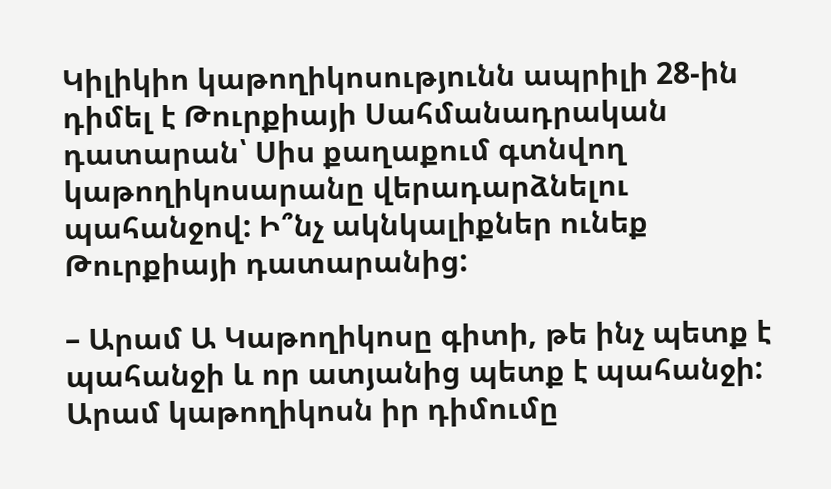Կիլիկիո կաթողիկոսությունն ապրիլի 28-ին դիմել է Թուրքիայի Սահմանադրական դատարան՝ Սիս քաղաքում գտնվող կաթողիկոսարանը վերադարձնելու պահանջով: Ի՞նչ ակնկալիքներ ունեք Թուրքիայի դատարանից:

– Արամ Ա Կաթողիկոսը գիտի, թե ինչ պետք է պահանջի և որ ատյանից պետք է պահանջի: Արամ կաթողիկոսն իր դիմումը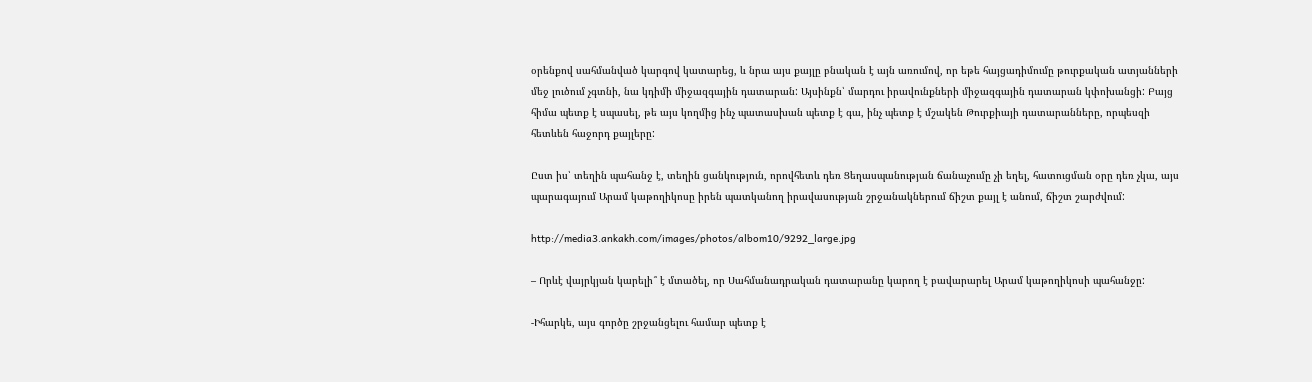օրենքով սահմանված կարգով կատարեց, և նրա այս քայլը բնական է այն առումով, որ եթե հայցադիմումը թուրքական ատյանների մեջ լուծում չգտնի, նա կդիմի միջազգային դատարան: Այսինքն՝ մարդու իրավունքների միջազգային դատարան կփոխանցի: Բայց հիմա պետք է սպասել, թե այս կողմից ինչ պատասխան պետք է գա, ինչ պետք է մշակեն Թուրքիայի դատարանները, որպեսզի հետևեն հաջորդ քայլերը:

Ըստ իս՝ տեղին պահանջ է, տեղին ցանկություն, որովհետև դեռ Ցեղասպանության ճանաչումը չի եղել, հատուցման օրը դեռ չկա, այս պարագայում Արամ կաթողիկոսը իրեն պատկանող իրավասության շրջանակներում ճիշտ քայլ է անում, ճիշտ շարժվում:

http://media3.ankakh.com/images/photos/albom10/9292_large.jpg

– Որևէ վայրկյան կարելի՞ է մտածել, որ Սահմանադրական դատարանը կարող է բավարարել Արամ կաթողիկոսի պահանջը:

-Իհարկե, այս գործը շրջանցելու համար պետք է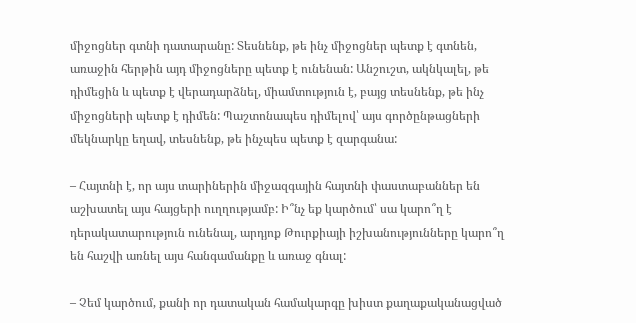միջոցներ գտնի դատարանը: Տեսնենք, թե ինչ միջոցներ պետք է գտնեն, առաջին հերթին այդ միջոցները պետք է ունենան: Անշուշտ, ակնկալել, թե դիմեցին և պետք է վերադարձնել, միամտություն է, բայց տեսնենք, թե ինչ միջոցների պետք է դիմեն: Պաշտոնապես դիմելով՝ այս գործընթացների մեկնարկը եղավ, տեսնենք, թե ինչպես պետք է զարգանա:

– Հայտնի է, որ այս տարիներին միջազգային հայտնի փաստաբաններ են աշխատել այս հայցերի ուղղությամբ: Ի՞նչ եք կարծում՝ սա կարո՞ղ է դերակատարություն ունենալ, արդյոք Թուրքիայի իշխանությունները կարո՞ղ են հաշվի առնել այս հանգամանքը և առաջ գնալ:

– Չեմ կարծում, քանի որ դատական համակարգը խիստ քաղաքականացված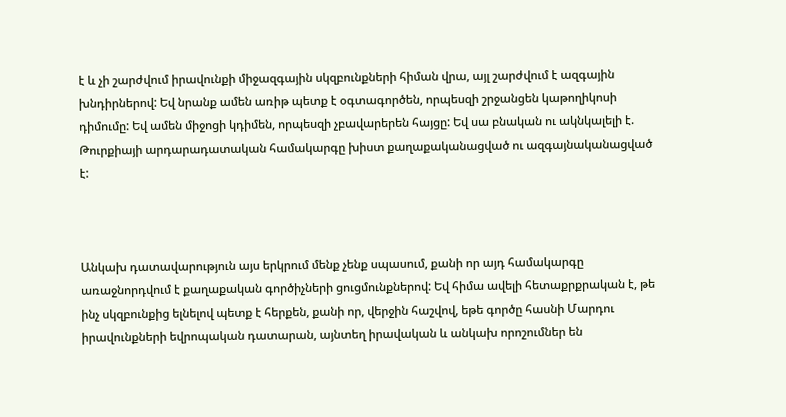է և չի շարժվում իրավունքի միջազգային սկզբունքների հիման վրա, այլ շարժվում է ազգային խնդիրներով: Եվ նրանք ամեն առիթ պետք է օգտագործեն, որպեսզի շրջանցեն կաթողիկոսի դիմումը: Եվ ամեն միջոցի կդիմեն, որպեսզի չբավարերեն հայցը: Եվ սա բնական ու ակնկալելի է. Թուրքիայի արդարադատական համակարգը խիստ քաղաքականացված ու ազգայնականացված է:



Անկախ դատավարություն այս երկրում մենք չենք սպասում, քանի որ այդ համակարգը առաջնորդվում է քաղաքական գործիչների ցուցմունքներով: Եվ հիմա ավելի հետաքրքրական է, թե ինչ սկզբունքից ելնելով պետք է հերքեն, քանի որ, վերջին հաշվով, եթե գործը հասնի Մարդու իրավունքների եվրոպական դատարան, այնտեղ իրավական և անկախ որոշումներ են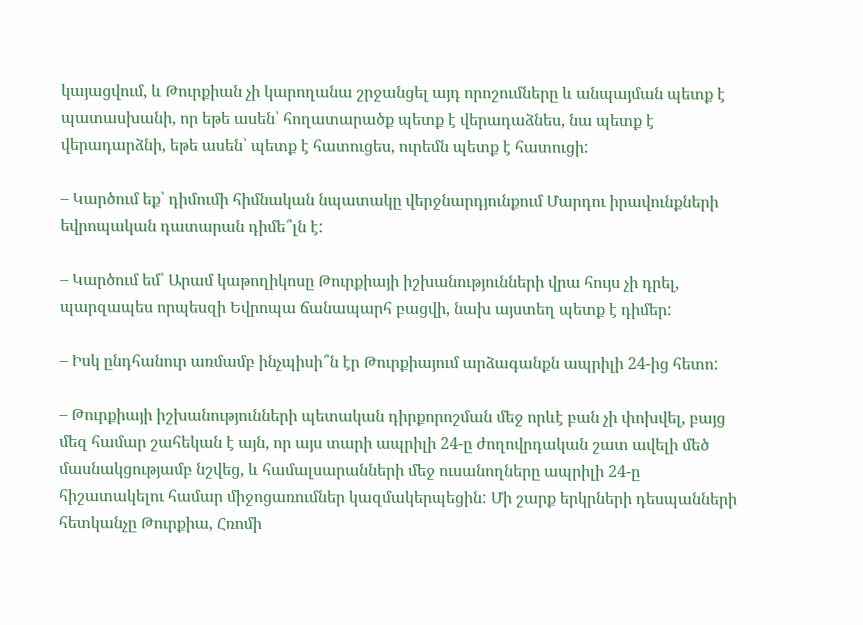կայացվում, և Թուրքիան չի կարողանա շրջանցել այդ որոշումները և անպայման պետք է պատասխանի, որ եթե ասեն՝ հողատարածք պետք է վերադաձնես, նա պետք է վերադարձնի, եթե ասեն՝ պետք է հատուցես, ուրեմն պետք է հատուցի:

– Կարծում եք՝ դիմումի հիմնական նպատակը վերջնարդյունքում Մարդու իրավունքների եվրոպական դատարան դիմե՞լն է:

– Կարծում եմ՝ Արամ կաթողիկոսը Թուրքիայի իշխանությունների վրա հույս չի դրել, պարզապես որպեսզի Եվրոպա ճանապարհ բացվի, նախ այստեղ պետք է դիմեր:

– Իսկ ընդհանուր առմամբ ինչպիսի՞ն էր Թուրքիայում արձագանքն ապրիլի 24-ից հետո:

– Թուրքիայի իշխանությունների պետական դիրքորոշման մեջ որևէ բան չի փոխվել, բայց մեզ համար շահեկան է այն, որ այս տարի ապրիլի 24-ը ժողովրդական շատ ավելի մեծ մասնակցությամբ նշվեց, և համալսարանների մեջ ուսանողները ապրիլի 24-ը հիշատակելու համար միջոցառումներ կազմակերպեցին: Մի շարք երկրների դեսպանների հետկանչը Թուրքիա, Հռոմի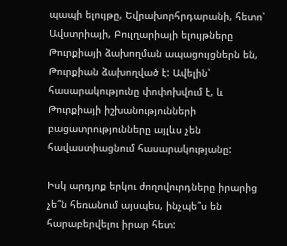պապի ելույթը, Եվրախորհրդարանի, հետո՝ Ավստրիայի, Բուլղարիայի ելույթները Թուրքիայի ձախողման ապացույցներն են, Թուրքիան ձախողված է: Ավելին՝ հասարակությունը փոփոխվում է, և Թուրքիայի իշխանությունների բացատրությունները այլևս չեն հավաստիացնում հասարակությանը:

Իսկ արդյոք երկու ժողովուրդները իրարից չե՞ն հեռանում այսպես, ինչպե՞ս են հարաբերվելու իրար հետ: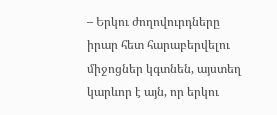– Երկու ժողովուրդները իրար հետ հարաբերվելու միջոցներ կգտնեն, այստեղ կարևոր է այն, որ երկու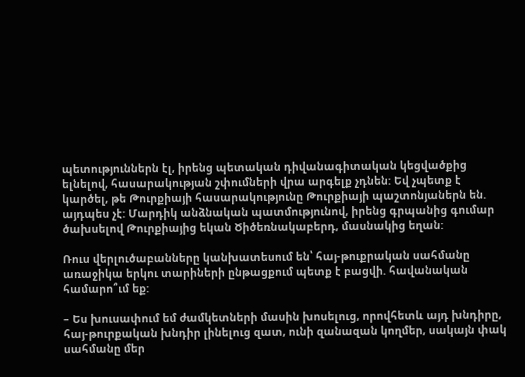պետություններն էլ, իրենց պետական դիվանագիտական կեցվածքից ելնելով, հասարակության շփումների վրա արգելք չդնեն: Եվ չպետք է կարծել, թե Թուրքիայի հասարակությունը Թուրքիայի պաշտոնյաներն են. այդպես չէ: Մարդիկ անձնական պատմությունով, իրենց գրպանից գումար ծախսելով Թուրքիայից եկան Ծիծեռնակաբերդ, մասնակից եղան:

Ռուս վերլուծաբանները կանխատեսում են՝ հայ-թուքրական սահմանը առաջիկա երկու տարիների ընթացքում պետք է բացվի. հավանական համարո՞ւմ եք:

– Ես խուսափում եմ ժամկետների մասին խոսելուց, որովհետև այդ խնդիրը, հայ-թուրքական խնդիր լինելուց զատ, ունի զանազան կողմեր, սակայն փակ սահմանը մեր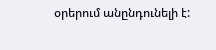օրերում անընդունելի է: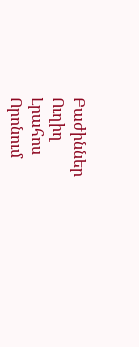Բաժիններ
Ուղիղ
Լրահոս
Որոնում